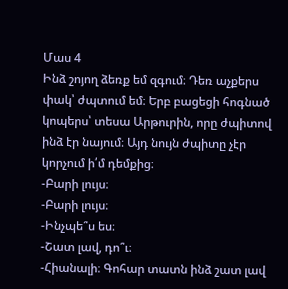Մաս 4
Ինձ շոյող ձեռք եմ զգում։ Դեռ աչքերս փակ՝ ժպտում եմ։ Երբ բացեցի հոգնած կոպերս՝ տեսա Արթուրին, որը ժպիտով ինձ էր նայում։ Այդ նույն ժպիտը չէր կորչում ի՛մ դեմքից։
-Բարի լույս։
-Բարի լույս։
-Ինչպե՞ս ես։
-Շատ լավ, դո՞ւ։
-Հիանալի։ Գոհար տատն ինձ շատ լավ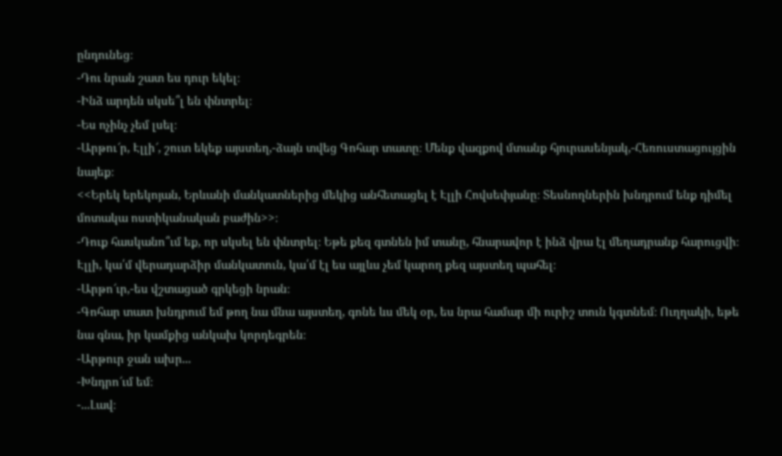ընդունեց։
-Դու նրան շատ ես դուր եկել։
-Ինձ արդեն սկսե՞լ են փնտրել։
-Ես ոչինչ չեմ լսել։
-Արթու՜ր, Էլլի՜, շուտ եկեք այստեղ,-ձայն տվեց Գոհար տատը։ Մենք վազքով մտանք հյուրասենյակ,-Հեռուստացույցին նայեք։
<<Երեկ երեկոյան, Երևանի մանկատներից մեկից անհետացել է Էլլի Հովսեփյանը։ Տեսնողներին խնդրում ենք դիմել մոտակա ոստիկանական բաժին>>։
-Դուք հասկանո՞ւմ եք, որ սկսել են փնտրել։ Եթե քեզ գտնեն իմ տանը, հնարավոր է ինձ վրա էլ մեղադրանք հարուցվի։ Էլլի, կա՛մ վերադարձիր մանկատուն, կա՛մ էլ ես այլևս չեմ կարող քեզ այստեղ պահել։
-Արթո՜ւր,-ես վշտացած գրկեցի նրան։
-Գոհար տատ խնդրում եմ թող նա մնա այստեղ, գոնե ևս մեկ օր, ես նրա համար մի ուրիշ տուն կգտնեմ։ Ուղղակի, եթե նա գնա, իր կամքից անկախ կորդեգրեն։
-Արթուր ջան ախր...
-Խնդրո՜ւմ եմ։
-...Լավ։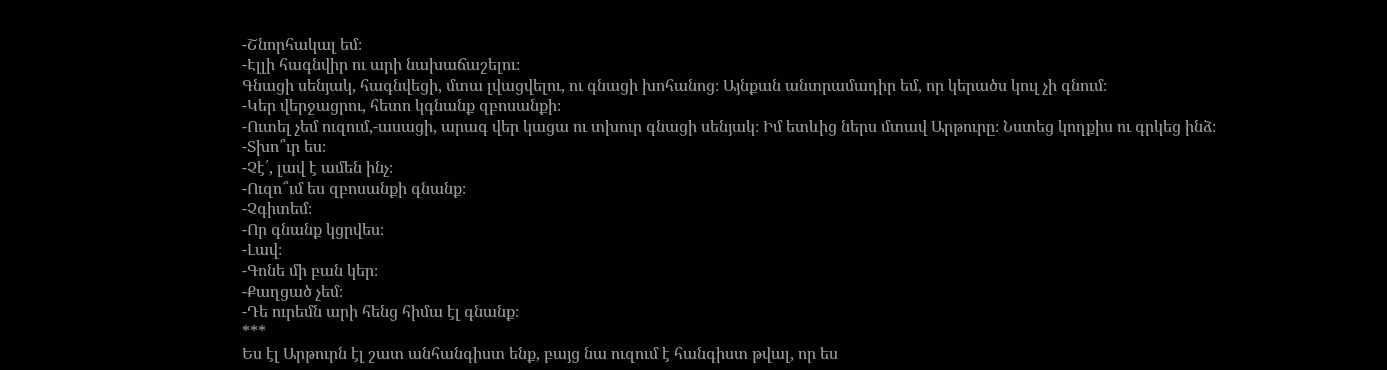-Շնորհակալ եմ։
-Էլլի հագնվիր ու արի նախաճաշելու։
Գնացի սենյակ, հագնվեցի, մտա լվացվելու, ու գնացի խոհանոց։ Այնքան անտրամադիր եմ, որ կերածս կուլ չի գնում։
-Կեր վերջացրու, հետո կգնանք զբոսանքի։
-Ուտել չեմ ուզում,-ասացի, արագ վեր կացա ու տխուր գնացի սենյակ։ Իմ ետևից ներս մտավ Արթուրը։ Նստեց կողքիս ու գրկեց ինձ։
-Տխո՞ւր ես։
-Չէ՛, լավ է ամեն ինչ։
-Ուզո՞ւմ ես զբոսանքի գնանք։
-Չգիտեմ։
-Որ գնանք կցրվես։
-Լավ։
-Գոնե մի բան կեր։
-Քաղցած չեմ։
-Դե ուրեմն արի հենց հիմա էլ գնանք։
***
Ես էլ Արթուրն էլ շատ անհանգիստ ենք, բայց նա ուզում է հանգիստ թվալ, որ ես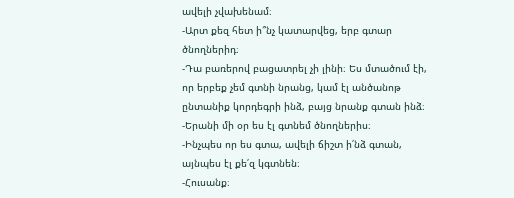ավելի չվախենամ։
-Արտ քեզ հետ ի՞նչ կատարվեց, երբ գտար ծնողներիդ։
-Դա բառերով բացատրել չի լինի։ Ես մտածում էի, որ երբեք չեմ գտնի նրանց, կամ էլ անծանոթ ընտանիք կորդեգրի ինձ, բայց նրանք գտան ինձ։
-Երանի մի օր ես էլ գտնեմ ծնողներիս։
-Ինչպես որ ես գտա, ավելի ճիշտ ի՛նձ գտան, այնպես էլ քե՛զ կգտնեն։
-Հուսանք։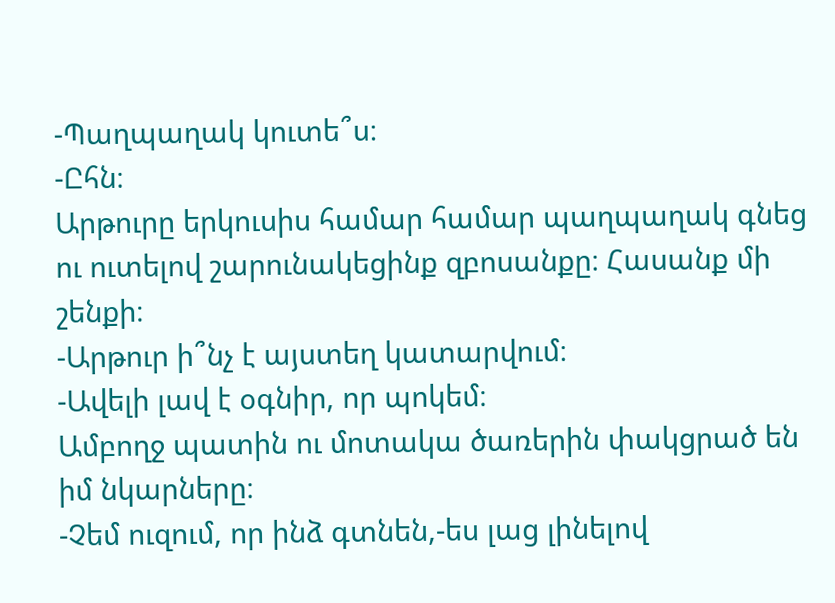-Պաղպաղակ կուտե՞ս։
-Ըհն։
Արթուրը երկուսիս համար համար պաղպաղակ գնեց ու ուտելով շարունակեցինք զբոսանքը։ Հասանք մի շենքի։
-Արթուր ի՞նչ է այստեղ կատարվում։
-Ավելի լավ է օգնիր, որ պոկեմ։
Ամբողջ պատին ու մոտակա ծառերին փակցրած են իմ նկարները։
-Չեմ ուզում, որ ինձ գտնեն,-ես լաց լինելով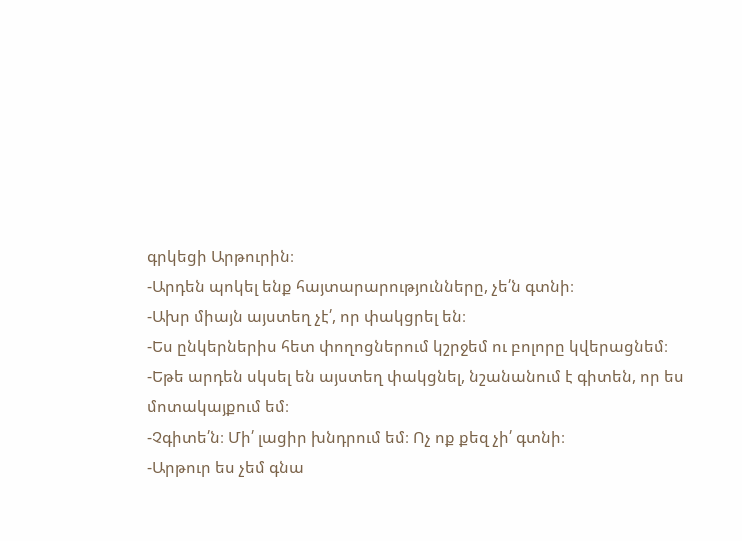գրկեցի Արթուրին։
-Արդեն պոկել ենք հայտարարությունները, չե՛ն գտնի։
-Ախր միայն այստեղ չէ՛, որ փակցրել են։
-Ես ընկերներիս հետ փողոցներում կշրջեմ ու բոլորը կվերացնեմ։
-Եթե արդեն սկսել են այստեղ փակցնել, նշանանում է գիտեն, որ ես մոտակայքում եմ։
-Չգիտե՛ն։ Մի՛ լացիր խնդրում եմ։ Ոչ ոք քեզ չի՛ գտնի։
-Արթուր ես չեմ գնա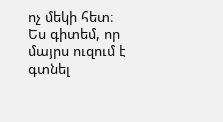ոչ մեկի հետ։ Ես գիտեմ, որ մայրս ուզում է գտնել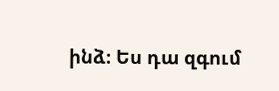ինձ։ Ես դա զգում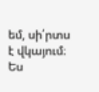եմ, սի՛րտս է վկայում։ Ես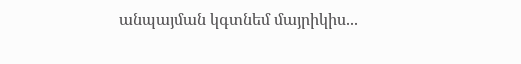անպայման կգտնեմ մայրիկիս...